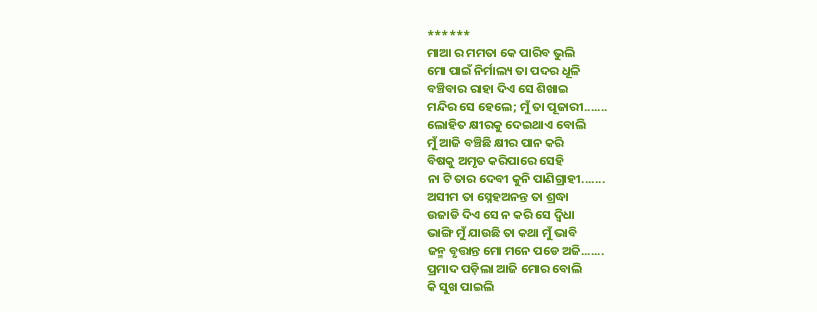******
ମାଆ ର ମମତା କେ ପାରିବ ଭୁଲି
ମୋ ପାଇଁ ନିର୍ମାଲ୍ୟ ତା ପଦର ଧୂଳି
ବଞ୍ଚିବାର ରାହା ଦିଏ ସେ ଶିଖାଇ
ମନ୍ଦିର ସେ ହେଲେ; ମୁଁ ତା ପୂଜାରୀ.......
ଲୋହିତ କ୍ଷୀରକୁ ଦେଇଥାଏ ବୋଲି
ମୁଁ ଆଜି ବଞ୍ଚିଛି କ୍ଷୀର ପାନ କରି
ବିଷକୁ ଅମୃତ କରିପାରେ ସେହି
ନା ଟି ତାର ଦେବୀ କୁନି ପାଣିଗ୍ରାହୀ.......
ଅସୀମ ତା ସ୍ନେହଅନନ୍ତ ତା ଶ୍ରଦ୍ଧା
ଉଜାଡି ଦିଏ ସେ ନ କରି ସେ ଦ୍ୱିଧା
ଭାଙ୍ଗି ମୁଁ ଯାଉଛି ତା କଥା ମୁଁ ଭାବି
ଜନ୍ମ ବୃତ୍ତାନ୍ତ ମୋ ମନେ ପଡେ ଅଜି.......
ପ୍ରମାଦ ପଡ଼ିଲା ଆଜି ମୋର ବୋଲି
କି ସୁଖ ପାଇଲି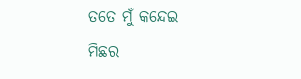ତତେ ମୁଁ କନ୍ଦେଇ
ମିଛର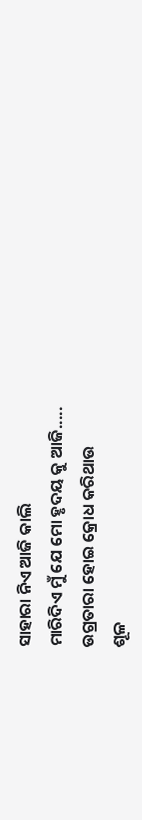ସାହାରା ନିଏ ଆଜି କାଲି
ମାରିଦିଏ ମୁଁ ଯେ ମୋ ହୃଦୟ କୁ ଆଜି.....
ଉଗ୍ରତାରା ହୋଇ କ୍ରୋଧ କରିଥାଉ
ଶୂଳ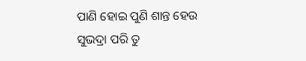ପାଣି ହୋଇ ପୁଣି ଶାନ୍ତ ହେଉ
ସୁଭଦ୍ରା ପରି ତୁ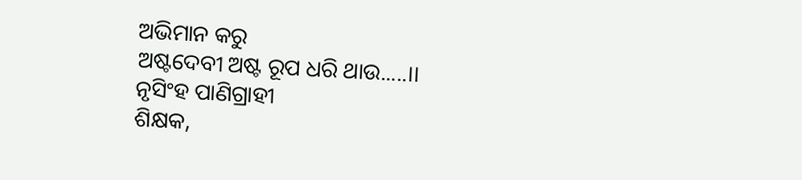ଅଭିମାନ କରୁ
ଅଷ୍ଟଦେବୀ ଅଷ୍ଟ ରୂପ ଧରି ଥାଉ.....।।
ନୃସିଂହ ପାଣିଗ୍ରାହୀ
ଶିକ୍ଷକ,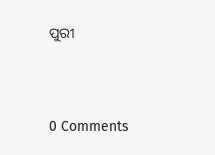ପୁରୀ




0 Comments